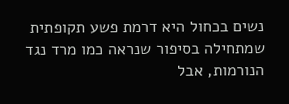נשים בכחול היא דרמת פשע תקופתית שמתחילה בסיפור שנראה כמו מרד נגד הנורמות, אבל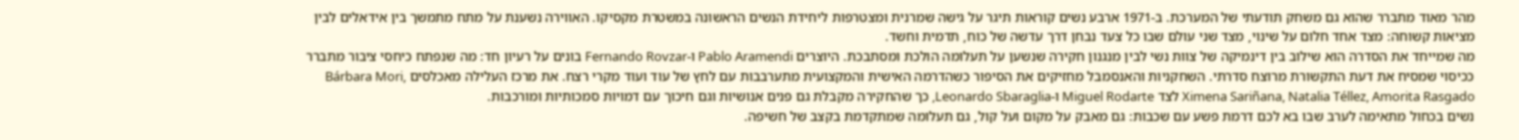מהר מאוד מתברר שהוא גם משחק תודעתי של המערכת. ב-1971 ארבע נשים קוראות תיגר על גישה שמרנית ומצטרפות ליחידת הנשים הראשונה במשטרת מקסיקו. האווירה נשענת על מתח מתמשך בין אידאלים לבין מציאות קשוחה: מצד אחד חלום על שינוי, מצד שני עולם שבו כל צעד נבחן דרך עדשה של כוח, תדמית וחשד.
מה שמייחד את הסדרה הוא שילוב בין דינמיקה של צוות נשי לבין מנגנון חקירה שנשען על תעלומה הולכת ומסתבכת. היוצרים Pablo Aramendi ו-Fernando Rovzar בונים על רעיון חד: מה שנפתח כיחסי ציבור מתברר ככיסוי שמסיח את דעת התקשורת מרוצח סדרתי. השחקניות והאנסמבל מחזיקים את הסיפור כשהדרמה האישית והמקצועית מתערבבות עם לחץ של עוד ועוד מקרי רצח. את מרכז העלילה מאכלסים Bárbara Mori, Ximena Sariñana, Natalia Téllez, Amorita Rasgado לצד Miguel Rodarte ו-Leonardo Sbaraglia, כך שהחקירה מקבלת גם פנים אנושיות וגם חיכוך עם דמויות סמכותיות ומורכבות.
נשים בכחול מתאימה לערב שבו בא לכם דרמת פשע עם שכבות: גם מאבק על מקום ועל קול, גם תעלומה שמתקדמת בקצב של חשיפה.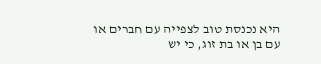היא נכנסת טוב לצפייה עם חברים או עם בן או בת זוג, כי יש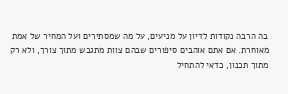בה הרבה נקודות לדיון על מניעים, על מה שמסתירים ועל המחיר של אמת מאוחרת. אם אתם אוהבים סיפורים שבהם צוות מתגבש מתוך צורך, ולא רק מתוך תכנון, כדאי להתחיל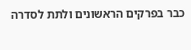כבר בפרקים הראשונים ולתת לסדרה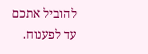להוביל אתכם עד לפענוח.